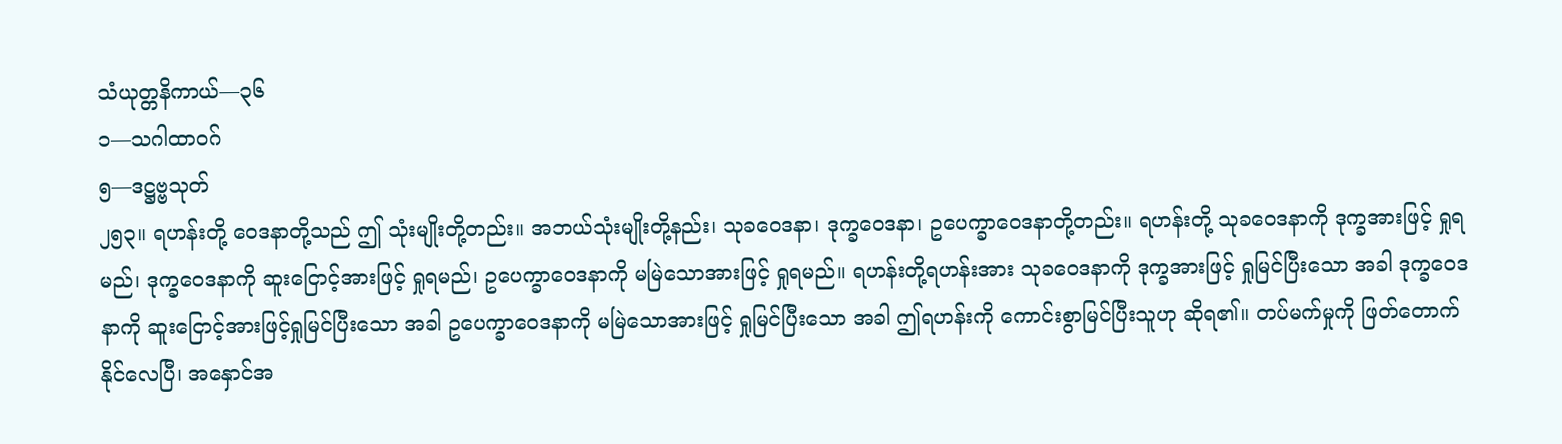သံယုတ္တနိကာယ်—၃၆
၁—သဂါထာဝဂ်
၅—ဒဋ္ဌဗ္ဗသုတ်
၂၅၃။ ရဟန်းတို့ ဝေဒနာတို့သည် ဤ သုံးမျိုးတို့တည်း။ အဘယ်သုံးမျိုးတို့နည်း၊ သုခဝေဒနာ၊ ဒုက္ခဝေဒနာ၊ ဥပေက္ခာဝေဒနာတို့တည်း။ ရဟန်းတို့ သုခဝေဒနာကို ဒုက္ခအားဖြင့် ရှုရမည်၊ ဒုက္ခဝေဒနာကို ဆူးငြောင့်အားဖြင့် ရှုရမည်၊ ဥပေက္ခာဝေဒနာကို မမြဲသောအားဖြင့် ရှုရမည်။ ရဟန်းတို့ရဟန်းအား သုခဝေဒနာကို ဒုက္ခအားဖြင့် ရှုမြင်ပြီးသော အခါ ဒုက္ခဝေဒနာကို ဆူးငြောင့်အားဖြင့်ရှုမြင်ပြီးသော အခါ ဥပေက္ခာဝေဒနာကို မမြဲသောအားဖြင့် ရှုမြင်ပြီးသော အခါ ဤရဟန်းကို ကောင်းစွာမြင်ပြီးသူဟု ဆိုရ၏။ တပ်မက်မှုကို ဖြတ်တောက်နိုင်လေပြီ၊ အနှောင်အ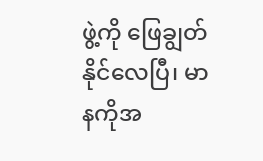ဖွဲ့ကို ဖြေချွတ်နိုင်လေပြီ၊ မာနကိုအ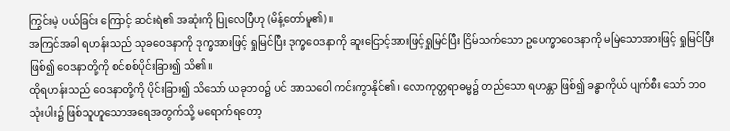ကြွင်းမဲ့ ပယ်ခြင်း ကြောင့် ဆင်းရဲ၏ အဆုံးကို ပြုလေပြီဟု (မိန့်တော်မူ၏)။
အကြင်အခါ ရဟန်းသည် သုခဝေဒနာကို ဒုက္ခအားဖြင့် ရှုမြင်ပြီး ဒုက္ခဝေဒနာကို ဆူးငြောင့်အားဖြင့်ရှုမြင်ပြီး ငြိမ်သက်သော ဥပေက္ခာဝေဒနာကို မမြဲသောအားဖြင့် ရှုမြင်ပြီး ဖြစ်၍ ဝေဒနာတို့ကို စင်စစ်ပိုင်းခြား၍ သိ၏။
ထိုရဟန်းသည် ဝေဒနာတို့ကို ပိုင်းခြား၍ သိသော် ယခုဘဝ၌ ပင် အာသဝေါ ကင်းကွာနိုင်၏၊ လောကုတ္တရာဓမ္မ၌ တည်သော ရဟန္တာ ဖြစ်၍ ခန္ဓာကိုယ် ပျက်စီး သော် ဘဝသုံးပါး၌ ဖြစ်သူဟူသောအရေအတွက်သို့ မရောက်ရတော့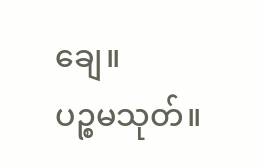ချေ။
ပဉ္စမသုတ်။